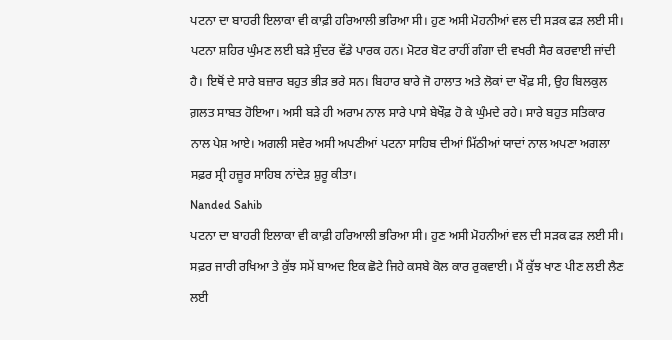ਪਟਨਾ ਦਾ ਬਾਹਰੀ ਇਲਾਕਾ ਵੀ ਕਾਫ਼ੀ ਹਰਿਆਲੀ ਭਰਿਆ ਸੀ। ਹੁਣ ਅਸੀ ਮੋਹਨੀਆਂ ਵਲ ਦੀ ਸੜਕ ਫੜ ਲਈ ਸੀ।
ਪਟਨਾ ਸ਼ਹਿਰ ਘੁੰਮਣ ਲਈ ਬੜੇ ਸੁੰਦਰ ਵੱਡੇ ਪਾਰਕ ਹਨ। ਮੋਟਰ ਬੋਟ ਰਾਹੀਂ ਗੰਗਾ ਦੀ ਵਖਰੀ ਸੈਰ ਕਰਵਾਈ ਜਾਂਦੀ ਹੈ। ਇਥੋਂ ਦੇ ਸਾਰੇ ਬਜ਼ਾਰ ਬਹੁਤ ਭੀੜ ਭਰੇ ਸਨ। ਬਿਹਾਰ ਬਾਰੇ ਜੋ ਹਾਲਾਤ ਅਤੇ ਲੋਕਾਂ ਦਾ ਖੌਫ਼ ਸੀ, ਉਹ ਬਿਲਕੁਲ ਗ਼ਲਤ ਸਾਬਤ ਹੋਇਆ। ਅਸੀ ਬੜੇ ਹੀ ਅਰਾਮ ਨਾਲ ਸਾਰੇ ਪਾਸੇ ਬੇਖੌਫ਼ ਹੋ ਕੇ ਘੁੰਮਦੇ ਰਹੇ। ਸਾਰੇ ਬਹੁਤ ਸਤਿਕਾਰ ਨਾਲ ਪੇਸ਼ ਆਏ। ਅਗਲੀ ਸਵੇਰ ਅਸੀ ਅਪਣੀਆਂ ਪਟਨਾ ਸਾਹਿਬ ਦੀਆਂ ਮਿੱਠੀਆਂ ਯਾਦਾਂ ਨਾਲ ਅਪਣਾ ਅਗਲਾ ਸਫ਼ਰ ਸ੍ਰੀ ਹਜ਼ੂਰ ਸਾਹਿਬ ਨਾਂਦੇੜ ਸ਼ੁਰੂ ਕੀਤਾ।
Nanded Sahib
ਪਟਨਾ ਦਾ ਬਾਹਰੀ ਇਲਾਕਾ ਵੀ ਕਾਫ਼ੀ ਹਰਿਆਲੀ ਭਰਿਆ ਸੀ। ਹੁਣ ਅਸੀ ਮੋਹਨੀਆਂ ਵਲ ਦੀ ਸੜਕ ਫੜ ਲਈ ਸੀ। ਸਫ਼ਰ ਜਾਰੀ ਰਖਿਆ ਤੇ ਕੁੱਝ ਸਮੇਂ ਬਾਅਦ ਇਕ ਛੋਟੇ ਜਿਹੇ ਕਸਬੇ ਕੋਲ ਕਾਰ ਰੁਕਵਾਈ। ਮੈਂ ਕੁੱਝ ਖਾਣ ਪੀਣ ਲਈ ਲੈਣ ਲਈ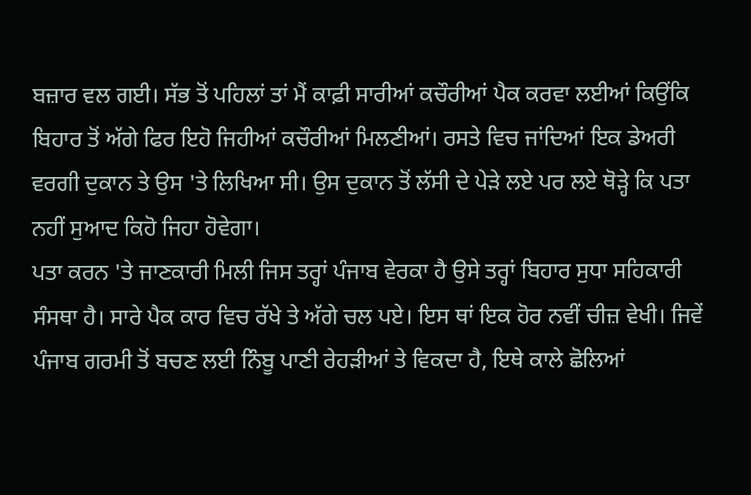ਬਜ਼ਾਰ ਵਲ ਗਈ। ਸੱਭ ਤੋਂ ਪਹਿਲਾਂ ਤਾਂ ਮੈਂ ਕਾਫ਼ੀ ਸਾਰੀਆਂ ਕਚੌਰੀਆਂ ਪੈਕ ਕਰਵਾ ਲਈਆਂ ਕਿਉਂਕਿ ਬਿਹਾਰ ਤੋਂ ਅੱਗੇ ਫਿਰ ਇਹੋ ਜਿਹੀਆਂ ਕਚੌਰੀਆਂ ਮਿਲਣੀਆਂ। ਰਸਤੇ ਵਿਚ ਜਾਂਦਿਆਂ ਇਕ ਡੇਅਰੀ ਵਰਗੀ ਦੁਕਾਨ ਤੇ ਉਸ 'ਤੇ ਲਿਖਿਆ ਸੀ। ਉਸ ਦੁਕਾਨ ਤੋਂ ਲੱਸੀ ਦੇ ਪੇੜੇ ਲਏ ਪਰ ਲਏ ਥੋੜ੍ਹੇ ਕਿ ਪਤਾ ਨਹੀਂ ਸੁਆਦ ਕਿਹੋ ਜਿਹਾ ਹੋਵੇਗਾ।
ਪਤਾ ਕਰਨ 'ਤੇ ਜਾਣਕਾਰੀ ਮਿਲੀ ਜਿਸ ਤਰ੍ਹਾਂ ਪੰਜਾਬ ਵੇਰਕਾ ਹੈ ਉਸੇ ਤਰ੍ਹਾਂ ਬਿਹਾਰ ਸੁਧਾ ਸਹਿਕਾਰੀ ਸੰਸਥਾ ਹੈ। ਸਾਰੇ ਪੈਕ ਕਾਰ ਵਿਚ ਰੱਖੇ ਤੇ ਅੱਗੇ ਚਲ ਪਏ। ਇਸ ਥਾਂ ਇਕ ਹੋਰ ਨਵੀਂ ਚੀਜ਼ ਵੇਖੀ। ਜਿਵੇਂ ਪੰਜਾਬ ਗਰਮੀ ਤੋਂ ਬਚਣ ਲਈ ਨਿੰਬੂ ਪਾਣੀ ਰੇਹੜੀਆਂ ਤੇ ਵਿਕਦਾ ਹੈ, ਇਥੇ ਕਾਲੇ ਛੋਲਿਆਂ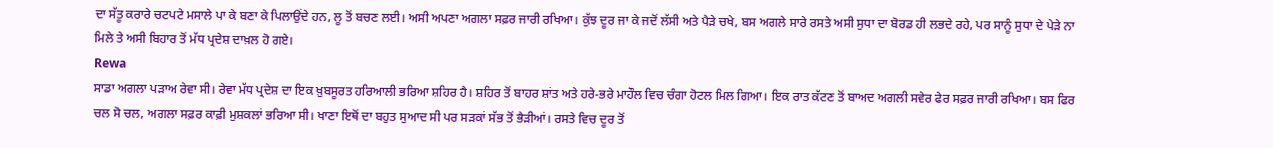ਦਾ ਸੱਤੂ ਕਰਾਰੇ ਚਟਪਟੇ ਮਸਾਲੇ ਪਾ ਕੇ ਬਣਾ ਕੇ ਪਿਲਾਉਂਦੇ ਹਨ, ਲੂ ਤੋਂ ਬਚਣ ਲਈ। ਅਸੀ ਅਪਣਾ ਅਗਲਾ ਸਫ਼ਰ ਜਾਰੀ ਰਖਿਆ। ਕੁੱਝ ਦੂਰ ਜਾ ਕੇ ਜਦੋਂ ਲੱਸੀ ਅਤੇ ਪੈੜੇ ਚਖੇ, ਬਸ ਅਗਲੇ ਸਾਰੇ ਰਸਤੇ ਅਸੀ ਸੁਧਾ ਦਾ ਬੋਰਡ ਹੀ ਲਭਦੇ ਰਹੇ, ਪਰ ਸਾਨੂੰ ਸੁਧਾ ਦੇ ਪੇੜੇ ਨਾ ਮਿਲੇ ਤੇ ਅਸੀ ਬਿਹਾਰ ਤੋਂ ਮੱਧ ਪ੍ਰਦੇਸ਼ ਦਾਖ਼ਲ ਹੋ ਗਏ।
Rewa
ਸਾਡਾ ਅਗਲਾ ਪੜਾਅ ਰੇਵਾ ਸੀ। ਰੇਵਾ ਮੱਧ ਪ੍ਰਦੇਸ਼ ਦਾ ਇਕ ਖ਼ੁਬਸੂਰਤ ਹਰਿਆਲੀ ਭਰਿਆ ਸ਼ਹਿਰ ਹੈ। ਸ਼ਹਿਰ ਤੋਂ ਬਾਹਰ ਸ਼ਾਂਤ ਅਤੇ ਹਰੇ-ਭਰੇ ਮਾਹੌਲ ਵਿਚ ਚੰਗਾ ਹੋਟਲ ਮਿਲ ਗਿਆ। ਇਕ ਰਾਤ ਕੱਟਣ ਤੋਂ ਬਾਅਦ ਅਗਲੀ ਸਵੇਰ ਫੇਰ ਸਫ਼ਰ ਜਾਰੀ ਰਖਿਆ। ਬਸ ਫਿਰ ਚਲ ਸੋ ਚਲ, ਅਗਲਾ ਸਫ਼ਰ ਕਾਫ਼ੀ ਮੁਸ਼ਕਲਾਂ ਭਰਿਆ ਸੀ। ਖਾਣਾ ਇਥੋਂ ਦਾ ਬਹੁਤ ਸੁਆਦ ਸੀ ਪਰ ਸੜਕਾਂ ਸੱਭ ਤੋਂ ਭੈੜੀਆਂ। ਰਸਤੇ ਵਿਚ ਦੂਰ ਤੋਂ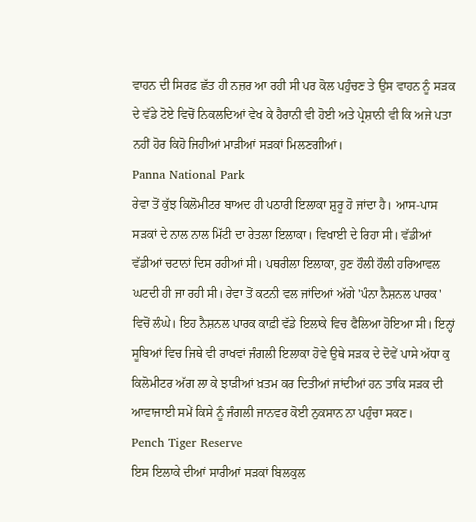ਵਾਹਨ ਦੀ ਸਿਰਫ਼ ਛੱਤ ਹੀ ਨਜ਼ਰ ਆ ਰਹੀ ਸੀ ਪਰ ਕੋਲ ਪਹੁੰਚਣ ਤੇ ਉਸ ਵਾਹਨ ਨੂੰ ਸੜਕ ਦੇ ਵੱਡੇ ਟੋਏ ਵਿਚੋਂ ਨਿਕਲਦਿਆਂ ਵੇਖ ਕੇ ਹੈਰਾਨੀ ਵੀ ਹੋਈ ਅਤੇ ਪ੍ਰੇਸ਼ਾਨੀ ਵੀ ਕਿ ਅਜੇ ਪਤਾ ਨਹੀਂ ਹੋਰ ਕਿਹੋ ਜਿਹੀਆਂ ਮਾੜੀਆਂ ਸੜਕਾਂ ਮਿਲਣਗੀਆਂ।
Panna National Park
ਰੇਵਾ ਤੋਂ ਕੁੱਝ ਕਿਲੋਮੀਟਰ ਬਾਅਦ ਹੀ ਪਠਾਰੀ ਇਲਾਕਾ ਸ਼ੁਰੂ ਹੋ ਜਾਂਦਾ ਹੈ। ਆਸ-ਪਾਸ ਸੜਕਾਂ ਦੇ ਨਾਲ ਨਾਲ ਮਿੱਟੀ ਦਾ ਰੇਤਲਾ ਇਲਾਕਾ। ਵਿਖਾਈ ਦੇ ਰਿਹਾ ਸੀ। ਵੱਡੀਆਂ ਵੱਡੀਆਂ ਚਟਾਨਾਂ ਦਿਸ ਰਹੀਆਂ ਸੀ। ਪਥਰੀਲਾ ਇਲਾਕਾ, ਹੁਣ ਹੌਲੀ ਹੌਲੀ ਹਰਿਆਵਲ ਘਟਦੀ ਹੀ ਜਾ ਰਹੀ ਸੀ। ਰੇਵਾ ਤੋਂ ਕਟਨੀ ਵਲ ਜਾਂਦਿਆਂ ਅੱਗੇ 'ਪੰਨਾ ਨੈਸ਼ਨਲ ਪਾਰਕ' ਵਿਚੋਂ ਲੰਘੇ। ਇਹ ਨੈਸ਼ਨਲ ਪਾਰਕ ਕਾਫ਼ੀ ਵੱਡੇ ਇਲਾਕੇ ਵਿਚ ਫੈਲਿਆ ਹੋਇਆ ਸੀ। ਇਨ੍ਹਾਂ ਸੂਬਿਆਂ ਵਿਚ ਜਿਥੇ ਵੀ ਰਾਖਵਾਂ ਜੰਗਲੀ ਇਲਾਕਾ ਹੋਵੇ ਉਥੇ ਸੜਕ ਦੇ ਦੋਵੇਂ ਪਾਸੇ ਅੱਧਾ ਕੁ ਕਿਲੋਮੀਟਰ ਅੱਗ ਲਾ ਕੇ ਝਾੜੀਆਂ ਖ਼ਤਮ ਕਰ ਦਿਤੀਆਂ ਜਾਂਦੀਆਂ ਹਨ ਤਾਕਿ ਸੜਕ ਦੀ ਆਵਾਜਾਈ ਸਮੇਂ ਕਿਸੇ ਨੂੰ ਜੰਗਲੀ ਜਾਨਵਰ ਕੋਈ ਨੁਕਸਾਨ ਨਾ ਪਹੁੰਚਾ ਸਕਣ।
Pench Tiger Reserve
ਇਸ ਇਲਾਕੇ ਦੀਆਂ ਸਾਰੀਆਂ ਸੜਕਾਂ ਬਿਲਕੁਲ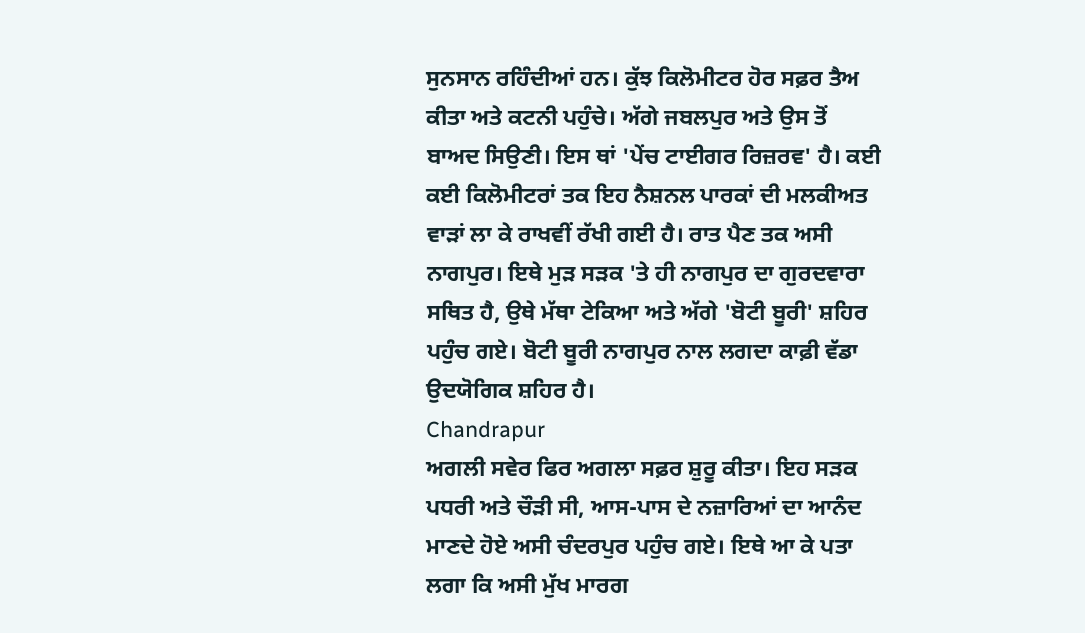ਸੁਨਸਾਨ ਰਹਿੰਦੀਆਂ ਹਨ। ਕੁੱਝ ਕਿਲੋਮੀਟਰ ਹੋਰ ਸਫ਼ਰ ਤੈਅ ਕੀਤਾ ਅਤੇ ਕਟਨੀ ਪਹੁੰਚੇ। ਅੱਗੇ ਜਬਲਪੁਰ ਅਤੇ ਉਸ ਤੋਂ ਬਾਅਦ ਸਿਉਣੀ। ਇਸ ਥਾਂ 'ਪੇਂਚ ਟਾਈਗਰ ਰਿਜ਼ਰਵ' ਹੈ। ਕਈ ਕਈ ਕਿਲੋਮੀਟਰਾਂ ਤਕ ਇਹ ਨੈਸ਼ਨਲ ਪਾਰਕਾਂ ਦੀ ਮਲਕੀਅਤ ਵਾੜਾਂ ਲਾ ਕੇ ਰਾਖਵੀਂ ਰੱਖੀ ਗਈ ਹੈ। ਰਾਤ ਪੈਣ ਤਕ ਅਸੀ ਨਾਗਪੁਰ। ਇਥੇ ਮੁੜ ਸੜਕ 'ਤੇ ਹੀ ਨਾਗਪੁਰ ਦਾ ਗੁਰਦਵਾਰਾ ਸਥਿਤ ਹੈ, ਉਥੇ ਮੱਥਾ ਟੇਕਿਆ ਅਤੇ ਅੱਗੇ 'ਬੋਟੀ ਬੂਰੀ' ਸ਼ਹਿਰ ਪਹੁੰਚ ਗਏ। ਬੋਟੀ ਬੂਰੀ ਨਾਗਪੁਰ ਨਾਲ ਲਗਦਾ ਕਾਫ਼ੀ ਵੱਡਾ ਉਦਯੋਗਿਕ ਸ਼ਹਿਰ ਹੈ।
Chandrapur
ਅਗਲੀ ਸਵੇਰ ਫਿਰ ਅਗਲਾ ਸਫ਼ਰ ਸ਼ੁਰੂ ਕੀਤਾ। ਇਹ ਸੜਕ ਪਧਰੀ ਅਤੇ ਚੌੜੀ ਸੀ, ਆਸ-ਪਾਸ ਦੇ ਨਜ਼ਾਰਿਆਂ ਦਾ ਆਨੰਦ ਮਾਣਦੇ ਹੋਏ ਅਸੀ ਚੰਦਰਪੁਰ ਪਹੁੰਚ ਗਏ। ਇਥੇ ਆ ਕੇ ਪਤਾ ਲਗਾ ਕਿ ਅਸੀ ਮੁੱਖ ਮਾਰਗ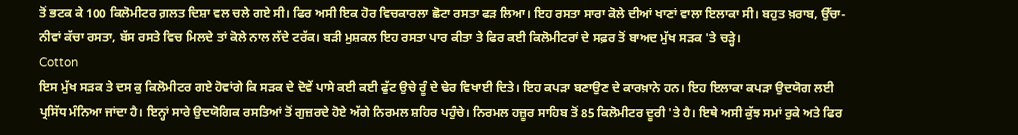ਤੋਂ ਭਟਕ ਕੇ 100 ਕਿਲੋਮੀਟਰ ਗ਼ਲਤ ਦਿਸ਼ਾ ਵਲ ਚਲੇ ਗਏ ਸੀ। ਫਿਰ ਅਸੀ ਇਕ ਹੋਰ ਵਿਚਕਾਰਲਾ ਛੋਟਾ ਰਸਤਾ ਫੜ ਲਿਆ। ਇਹ ਰਸਤਾ ਸਾਰਾ ਕੋਲੇ ਦੀਆਂ ਖਾਣਾਂ ਵਾਲਾ ਇਲਾਕਾ ਸੀ। ਬਹੁਤ ਖ਼ਰਾਬ, ਉੱਚਾ-ਨੀਵਾਂ ਕੱਚਾ ਰਸਤਾ, ਬੱਸ ਰਸਤੇ ਵਿਚ ਮਿਲਦੇ ਤਾਂ ਕੋਲੇ ਨਾਲ ਲੱਦੇ ਟਰੱਕ। ਬੜੀ ਮੁਸ਼ਕਲ ਇਹ ਰਸਤਾ ਪਾਰ ਕੀਤਾ ਤੇ ਫਿਰ ਕਈ ਕਿਲੋਮੀਟਰਾਂ ਦੇ ਸਫ਼ਰ ਤੋਂ ਬਾਅਦ ਮੁੱਖ ਸੜਕ 'ਤੇ ਚੜ੍ਹੇ।
Cotton
ਇਸ ਮੁੱਖ ਸੜਕ ਤੇ ਦਸ ਕੁ ਕਿਲੋਮੀਟਰ ਗਏ ਹੋਵਾਂਗੇ ਕਿ ਸੜਕ ਦੇ ਦੋਵੇਂ ਪਾਸੇ ਕਈ ਕਈ ਫੁੱਟ ਉਚੇ ਰੂੰ ਦੇ ਢੇਰ ਵਿਖਾਈ ਦਿਤੇ। ਇਹ ਕਪੜਾ ਬਣਾਉਣ ਦੇ ਕਾਰਖ਼ਾਨੇ ਹਨ। ਇਹ ਇਲਾਕਾ ਕਪੜਾ ਉਦਯੋਗ ਲਈ ਪ੍ਰਸਿੱਧ ਮੰਨਿਆ ਜਾਂਦਾ ਹੈ। ਇਨ੍ਹਾਂ ਸਾਰੇ ਉਦਯੋਗਿਕ ਰਸਤਿਆਂ ਤੋਂ ਗੁਜ਼ਰਦੇ ਹੋਏ ਅੱਗੇ ਨਿਰਮਲ ਸ਼ਹਿਰ ਪਹੁੰਚੇ। ਨਿਰਮਲ ਹਜ਼ੂਰ ਸਾਹਿਬ ਤੋਂ 85 ਕਿਲੋਮੀਟਰ ਦੂਰੀ 'ਤੇ ਹੈ। ਇਥੇ ਅਸੀ ਕੁੱਝ ਸਮਾਂ ਰੁਕੇ ਅਤੇ ਫਿਰ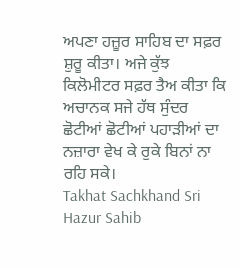ਅਪਣਾ ਹਜ਼ੂਰ ਸਾਹਿਬ ਦਾ ਸਫ਼ਰ ਸ਼ੁਰੂ ਕੀਤਾ। ਅਜੇ ਕੁੱਝ ਕਿਲੋਮੀਟਰ ਸਫ਼ਰ ਤੈਅ ਕੀਤਾ ਕਿ ਅਚਾਨਕ ਸਜੇ ਹੱਥ ਸੁੰਦਰ ਛੋਟੀਆਂ ਛੋਟੀਆਂ ਪਹਾੜੀਆਂ ਦਾ ਨਜ਼ਾਰਾ ਵੇਖ ਕੇ ਰੁਕੇ ਬਿਨਾਂ ਨਾ ਰਹਿ ਸਕੇ।
Takhat Sachkhand Sri Hazur Sahib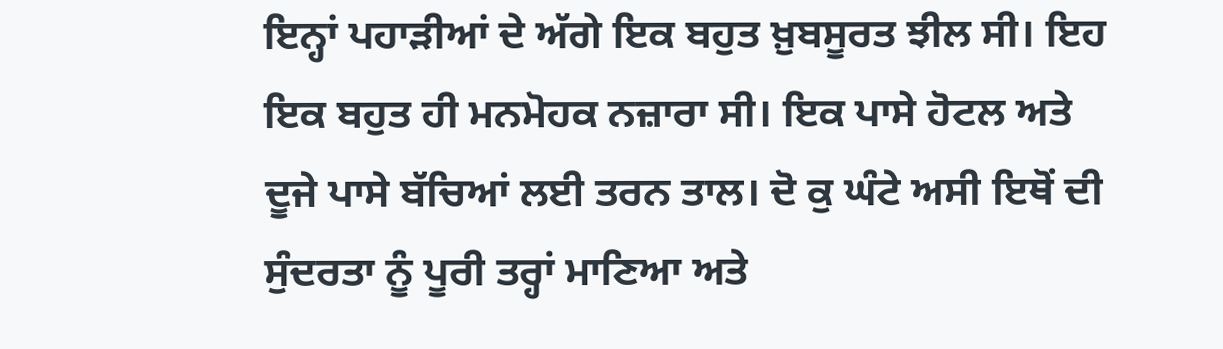ਇਨ੍ਹਾਂ ਪਹਾੜੀਆਂ ਦੇ ਅੱਗੇ ਇਕ ਬਹੁਤ ਖ਼ੁਬਸੂਰਤ ਝੀਲ ਸੀ। ਇਹ ਇਕ ਬਹੁਤ ਹੀ ਮਨਮੋਹਕ ਨਜ਼ਾਰਾ ਸੀ। ਇਕ ਪਾਸੇ ਹੋਟਲ ਅਤੇ ਦੂਜੇ ਪਾਸੇ ਬੱਚਿਆਂ ਲਈ ਤਰਨ ਤਾਲ। ਦੋ ਕੁ ਘੰਟੇ ਅਸੀ ਇਥੋਂ ਦੀ ਸੁੰਦਰਤਾ ਨੂੰ ਪੂਰੀ ਤਰ੍ਹਾਂ ਮਾਣਿਆ ਅਤੇ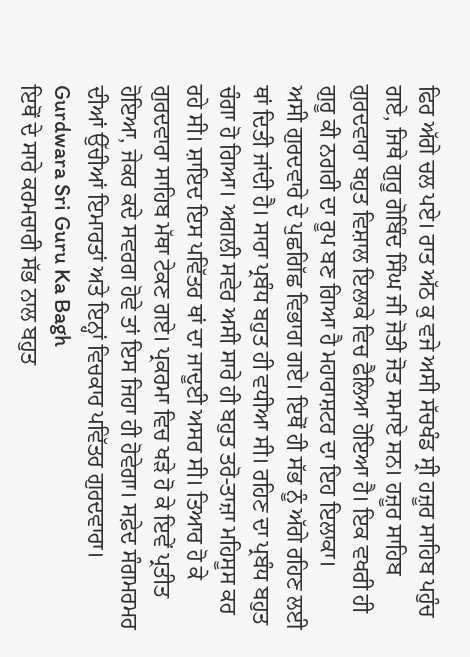ਫਿਰ ਅੱਗੇ ਚਲ ਪਏ। ਰਾਤ ਅੱਠ ਕੁ ਵਜੇ ਅਸੀ ਸੱਚਖੰਡ ਸ੍ਰੀ ਹਜ਼ੂਰ ਸਾਹਿਬ ਪਹੁੰਚ ਗਏ, ਜਿਥੇ ਗੁਰੂ ਗੋਬਿੰਦ ਸਿੰਘ ਜੀ ਜੋਤੀ ਜੋਤ ਸਮਾਏ ਸਨ। ਹਜ਼ੂਰ ਸਾਹਿਬ ਗੁਰਦਵਾਰਾ ਬਹੁਤ ਵਿਸ਼ਾਲ ਇਲਾਕੇ ਵਿਚ ਫੈਲਿਆ ਹੋਇਆ ਹੈ। ਇਕ ਵਖਰੀ ਹੀ ਗੁਰੂ ਕੀ ਨਗਰੀ ਦਾ ਰੂਪ ਬਣ ਗਿਆ ਹੈ ਮਹਾਰਾਸ਼ਟਰ ਦਾ ਇਹ ਇਲਾਕਾ।
ਅਸੀ ਗੁਰਦਵਾਰੇ ਦੇ ਪੁਛਗਿੱਛ ਵਿਭਾਗ ਗਏ। ਇਥੋਂ ਹੀ ਸੱਭ ਨੂੰ ਅੱਗੇ ਰਹਿਣ ਲਈ ਥਾਂ ਦਿਤੀ ਜਾਂਦੀ ਹੈ। ਸਾਰਾ ਪ੍ਰਬੰਧ ਬਹੁਤ ਹੀ ਵਧੀਆ ਸੀ। ਰਹਿਣ ਦਾ ਪ੍ਰਬੰਧ ਬਹੁਤ ਚੰਗਾ ਹੋ ਗਿਆ। ਅਗਲੀ ਸਵੇਰ ਅਸੀ ਸਾਰੇ ਹੀ ਬਹੁਤ ਤਰੋ-ਤਾਜ਼ਾ ਮਹਿਸੂਸ ਕਰ ਰਹੇ ਸੀ। ਸ਼ਾਇਦ ਇਸ ਪਵਿੱਤਰ ਥਾਂ ਦਾ ਜਾਦੂਈ ਅਸਰ ਸੀ। ਤਿਆਰ ਹੋ ਕੇ ਗੁਰਦਵਾਰਾ ਸਾਹਿਬ ਮੱਥਾ ਟੇਕਣ ਗਏ। ਪ੍ਰਕਰਮਾ ਵਿਚ ਖੜੇ ਹੋ ਕੇ ਇਵੇਂ ਪ੍ਰਤੀਤ ਹੋਇਆ, ਜੇਕਰ ਕਦੇ ਸਵਰਗ ਹੋਵੇ ਤਾਂ ਇਸ ਜਿਹਾ ਹੀ ਹੋਵੇਗਾ। ਸਫ਼ੇਦ ਸੰਗਮਰਮਰ ਦੀਆਂ ਉੱਚੀਆਂ ਇਮਾਰਤਾਂ ਅਤੇ ਇਨ੍ਹਾਂ ਵਿਚਕਾਰ ਪਵਿੱਤਰ ਗੁਰਦਵਾਰਾ।
Gurdwara Sri Guru Ka Bagh
ਇਥੋਂ ਦੇ ਸਾਰੇ ਕਰਮਚਾਰੀ ਸੱਭ ਨਾਲ ਬਹੁਤ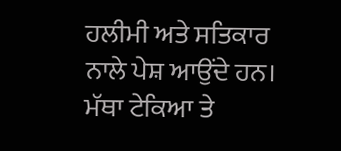ਹਲੀਮੀ ਅਤੇ ਸਤਿਕਾਰ ਨਾਲੇ ਪੇਸ਼ ਆਉਂਦੇ ਹਨ। ਮੱਥਾ ਟੇਕਿਆ ਤੇ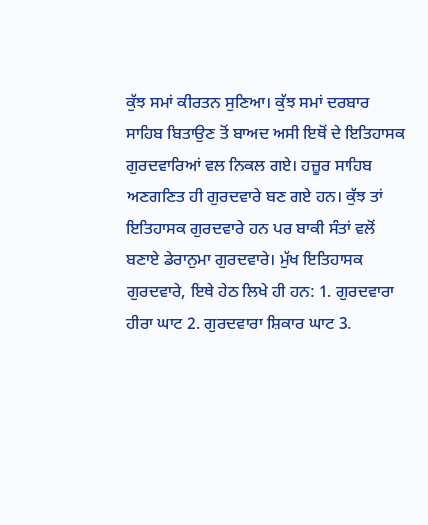ਕੁੱਝ ਸਮਾਂ ਕੀਰਤਨ ਸੁਣਿਆ। ਕੁੱਝ ਸਮਾਂ ਦਰਬਾਰ ਸਾਹਿਬ ਬਿਤਾਉਣ ਤੋਂ ਬਾਅਦ ਅਸੀ ਇਥੋਂ ਦੇ ਇਤਿਹਾਸਕ ਗੁਰਦਵਾਰਿਆਂ ਵਲ ਨਿਕਲ ਗਏ। ਹਜ਼ੂਰ ਸਾਹਿਬ ਅਣਗਣਿਤ ਹੀ ਗੁਰਦਵਾਰੇ ਬਣ ਗਏ ਹਨ। ਕੁੱਝ ਤਾਂ ਇਤਿਹਾਸਕ ਗੁਰਦਵਾਰੇ ਹਨ ਪਰ ਬਾਕੀ ਸੰਤਾਂ ਵਲੋਂ ਬਣਾਏ ਡੇਰਾਨੁਮਾ ਗੁਰਦਵਾਰੇ। ਮੁੱਖ ਇਤਿਹਾਸਕ ਗੁਰਦਵਾਰੇ, ਇਥੇ ਹੇਠ ਲਿਖੇ ਹੀ ਹਨ: 1. ਗੁਰਦਵਾਰਾ ਹੀਰਾ ਘਾਟ 2. ਗੁਰਦਵਾਰਾ ਸ਼ਿਕਾਰ ਘਾਟ 3.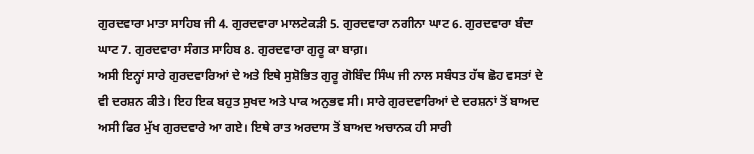ਗੁਰਦਵਾਰਾ ਮਾਤਾ ਸਾਹਿਬ ਜੀ 4. ਗੁਰਦਵਾਰਾ ਮਾਲਟੇਕੜੀ 5. ਗੁਰਦਵਾਰਾ ਨਗੀਨਾ ਘਾਟ 6. ਗੁਰਦਵਾਰਾ ਬੰਦਾ ਘਾਟ 7. ਗੁਰਦਵਾਰਾ ਸੰਗਤ ਸਾਹਿਬ 8. ਗੁਰਦਵਾਰਾ ਗੁਰੂ ਕਾ ਬਾਗ਼।
ਅਸੀ ਇਨ੍ਹਾਂ ਸਾਰੇ ਗੁਰਦਵਾਰਿਆਂ ਦੇ ਅਤੇ ਇਥੇ ਸੁਸ਼ੋਭਿਤ ਗੁਰੂ ਗੋਬਿੰਦ ਸਿੰਘ ਜੀ ਨਾਲ ਸਬੰਧਤ ਹੱਥ ਛੋਹ ਵਸਤਾਂ ਦੇ ਵੀ ਦਰਸ਼ਨ ਕੀਤੇ। ਇਹ ਇਕ ਬਹੁਤ ਸੁਖਦ ਅਤੇ ਪਾਕ ਅਨੁਭਵ ਸੀ। ਸਾਰੇ ਗੁਰਦਵਾਰਿਆਂ ਦੇ ਦਰਸ਼ਨਾਂ ਤੋਂ ਬਾਅਦ ਅਸੀ ਫਿਰ ਮੁੱਖ ਗੁਰਦਵਾਰੇ ਆ ਗਏ। ਇਥੇ ਰਾਤ ਅਰਦਾਸ ਤੋਂ ਬਾਅਦ ਅਚਾਨਕ ਹੀ ਸਾਰੀ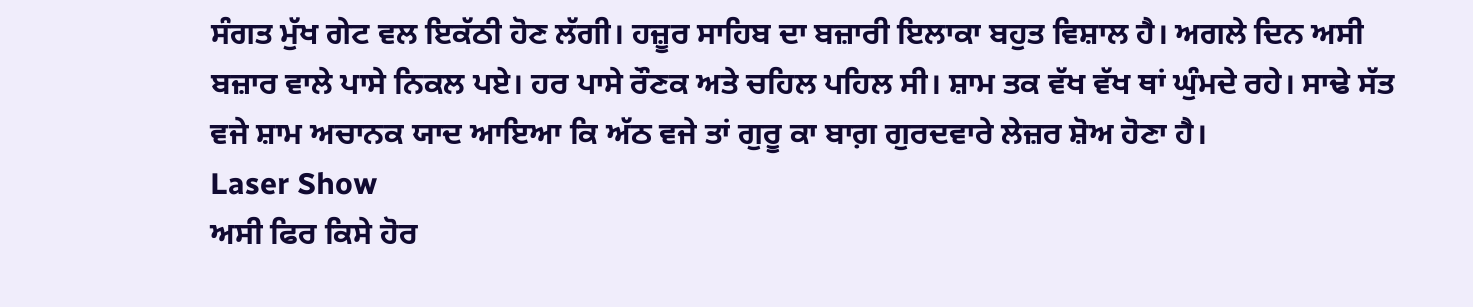ਸੰਗਤ ਮੁੱਖ ਗੇਟ ਵਲ ਇਕੱਠੀ ਹੋਣ ਲੱਗੀ। ਹਜ਼ੂਰ ਸਾਹਿਬ ਦਾ ਬਜ਼ਾਰੀ ਇਲਾਕਾ ਬਹੁਤ ਵਿਸ਼ਾਲ ਹੈ। ਅਗਲੇ ਦਿਨ ਅਸੀ ਬਜ਼ਾਰ ਵਾਲੇ ਪਾਸੇ ਨਿਕਲ ਪਏ। ਹਰ ਪਾਸੇ ਰੌਣਕ ਅਤੇ ਚਹਿਲ ਪਹਿਲ ਸੀ। ਸ਼ਾਮ ਤਕ ਵੱਖ ਵੱਖ ਥਾਂ ਘੁੰਮਦੇ ਰਹੇ। ਸਾਢੇ ਸੱਤ ਵਜੇ ਸ਼ਾਮ ਅਚਾਨਕ ਯਾਦ ਆਇਆ ਕਿ ਅੱਠ ਵਜੇ ਤਾਂ ਗੁਰੂ ਕਾ ਬਾਗ਼ ਗੁਰਦਵਾਰੇ ਲੇਜ਼ਰ ਸ਼ੋਅ ਹੋਣਾ ਹੈ।
Laser Show
ਅਸੀ ਫਿਰ ਕਿਸੇ ਹੋਰ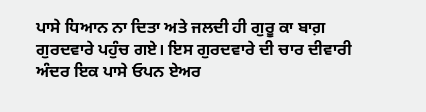ਪਾਸੇ ਧਿਆਨ ਨਾ ਦਿਤਾ ਅਤੇ ਜਲਦੀ ਹੀ ਗੁਰੂ ਕਾ ਬਾਗ਼ ਗੁਰਦਵਾਰੇ ਪਹੁੰਚ ਗਏ। ਇਸ ਗੁਰਦਵਾਰੇ ਦੀ ਚਾਰ ਦੀਵਾਰੀ ਅੰਦਰ ਇਕ ਪਾਸੇ ਓਪਨ ਏਅਰ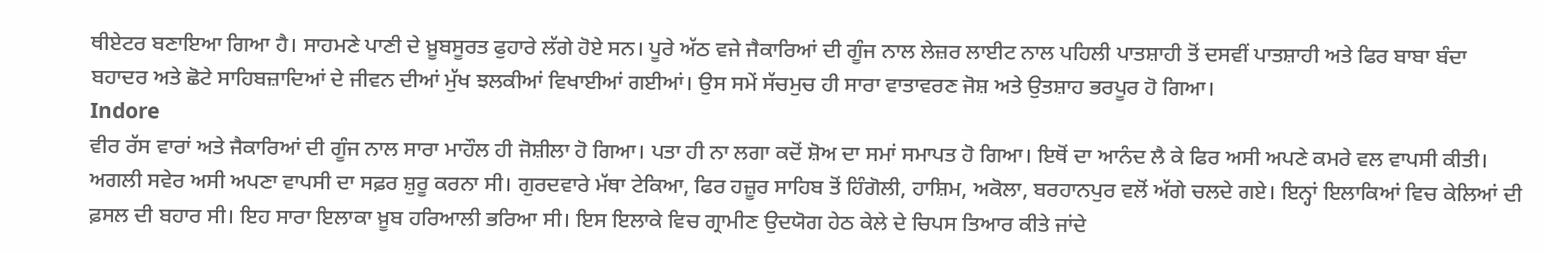ਥੀਏਟਰ ਬਣਾਇਆ ਗਿਆ ਹੈ। ਸਾਹਮਣੇ ਪਾਣੀ ਦੇ ਖ਼ੂਬਸੂਰਤ ਫੁਹਾਰੇ ਲੱਗੇ ਹੋਏ ਸਨ। ਪੂਰੇ ਅੱਠ ਵਜੇ ਜੈਕਾਰਿਆਂ ਦੀ ਗੂੰਜ ਨਾਲ ਲੇਜ਼ਰ ਲਾਈਟ ਨਾਲ ਪਹਿਲੀ ਪਾਤਸ਼ਾਹੀ ਤੋਂ ਦਸਵੀਂ ਪਾਤਸ਼ਾਹੀ ਅਤੇ ਫਿਰ ਬਾਬਾ ਬੰਦਾ ਬਹਾਦਰ ਅਤੇ ਛੋਟੇ ਸਾਹਿਬਜ਼ਾਦਿਆਂ ਦੇ ਜੀਵਨ ਦੀਆਂ ਮੁੱਖ ਝਲਕੀਆਂ ਵਿਖਾਈਆਂ ਗਈਆਂ। ਉਸ ਸਮੇਂ ਸੱਚਮੁਚ ਹੀ ਸਾਰਾ ਵਾਤਾਵਰਣ ਜੋਸ਼ ਅਤੇ ਉਤਸ਼ਾਹ ਭਰਪੂਰ ਹੋ ਗਿਆ।
Indore
ਵੀਰ ਰੱਸ ਵਾਰਾਂ ਅਤੇ ਜੈਕਾਰਿਆਂ ਦੀ ਗੂੰਜ ਨਾਲ ਸਾਰਾ ਮਾਹੌਲ ਹੀ ਜੋਸ਼ੀਲਾ ਹੋ ਗਿਆ। ਪਤਾ ਹੀ ਨਾ ਲਗਾ ਕਦੋਂ ਸ਼ੋਅ ਦਾ ਸਮਾਂ ਸਮਾਪਤ ਹੋ ਗਿਆ। ਇਥੋਂ ਦਾ ਆਨੰਦ ਲੈ ਕੇ ਫਿਰ ਅਸੀ ਅਪਣੇ ਕਮਰੇ ਵਲ ਵਾਪਸੀ ਕੀਤੀ। ਅਗਲੀ ਸਵੇਰ ਅਸੀ ਅਪਣਾ ਵਾਪਸੀ ਦਾ ਸਫ਼ਰ ਸ਼ੁਰੂ ਕਰਨਾ ਸੀ। ਗੁਰਦਵਾਰੇ ਮੱਥਾ ਟੇਕਿਆ, ਫਿਰ ਹਜ਼ੂਰ ਸਾਹਿਬ ਤੋਂ ਹਿੰਗੋਲੀ, ਹਾਸ਼ਿਮ, ਅਕੋਲਾ, ਬਰਹਾਨਪੁਰ ਵਲੋਂ ਅੱਗੇ ਚਲਦੇ ਗਏ। ਇਨ੍ਹਾਂ ਇਲਾਕਿਆਂ ਵਿਚ ਕੇਲਿਆਂ ਦੀ ਫ਼ਸਲ ਦੀ ਬਹਾਰ ਸੀ। ਇਹ ਸਾਰਾ ਇਲਾਕਾ ਖ਼ੂਬ ਹਰਿਆਲੀ ਭਰਿਆ ਸੀ। ਇਸ ਇਲਾਕੇ ਵਿਚ ਗ੍ਰਾਮੀਣ ਉਦਯੋਗ ਹੇਠ ਕੇਲੇ ਦੇ ਚਿਪਸ ਤਿਆਰ ਕੀਤੇ ਜਾਂਦੇ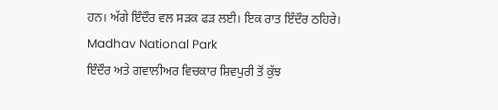ਹਨ। ਅੱਗੇ ਇੰਦੌਰ ਵਲ ਸੜਕ ਫੜ ਲਈ। ਇਕ ਰਾਤ ਇੰਦੌਰ ਠਹਿਰੇ।
Madhav National Park
ਇੰਦੌਰ ਅਤੇ ਗਵਾਲੀਅਰ ਵਿਚਕਾਰ ਸ਼ਿਵਪੁਰੀ ਤੋਂ ਕੁੱਝ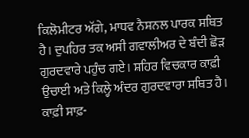ਕਿਲੋਮੀਟਰ ਅੱਗੇ, ਮਾਧਵ ਨੈਸ਼ਨਲ ਪਾਰਕ ਸਥਿਤ ਹੈ। ਦੁਪਹਿਰ ਤਕ ਅਸੀ ਗਵਾਲੀਅਰ ਦੇ ਬੰਦੀ ਛੋੜ ਗੁਰਦਵਾਰੇ ਪਹੁੰਚ ਗਏ। ਸ਼ਹਿਰ ਵਿਚਕਾਰ ਕਾਫ਼ੀ ਉਚਾਈ ਅਤੇ ਕਿਲ੍ਹੇ ਅੰਦਰ ਗੁਰਦਵਾਰਾ ਸਥਿਤ ਹੈ। ਕਾਫ਼ੀ ਸਾਫ਼-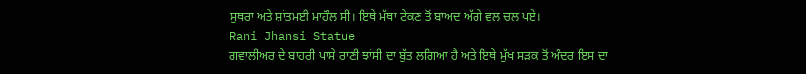ਸੁਥਰਾ ਅਤੇ ਸ਼ਾਂਤਮਈ ਮਾਹੌਲ ਸੀ। ਇਥੇ ਮੱਥਾ ਟੇਕਣ ਤੋਂ ਬਾਅਦ ਅੱਗੇ ਵਲ ਚਲ ਪਏ।
Rani Jhansi Statue
ਗਵਾਲੀਅਰ ਦੇ ਬਾਹਰੀ ਪਾਸੇ ਰਾਣੀ ਝਾਂਸੀ ਦਾ ਬੁੱਤ ਲਗਿਆ ਹੈ ਅਤੇ ਇਥੇ ਮੁੱਖ ਸੜਕ ਤੋਂ ਅੰਦਰ ਇਸ ਦਾ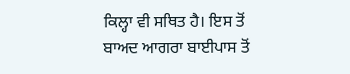ਕਿਲ੍ਹਾ ਵੀ ਸਥਿਤ ਹੈ। ਇਸ ਤੋਂ ਬਾਅਦ ਆਗਰਾ ਬਾਈਪਾਸ ਤੋਂ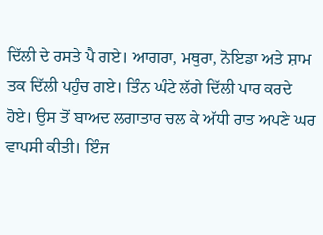ਦਿੱਲੀ ਦੇ ਰਸਤੇ ਪੈ ਗਏ। ਆਗਰਾ, ਮਥੁਰਾ, ਨੋਇਡਾ ਅਤੇ ਸ਼ਾਮ ਤਕ ਦਿੱਲੀ ਪਹੁੰਚ ਗਏ। ਤਿੰਨ ਘੰਟੇ ਲੱਗੇ ਦਿੱਲੀ ਪਾਰ ਕਰਦੇ ਹੋਏ। ਉਸ ਤੋਂ ਬਾਅਦ ਲਗਾਤਾਰ ਚਲ ਕੇ ਅੱਧੀ ਰਾਤ ਅਪਣੇ ਘਰ ਵਾਪਸੀ ਕੀਤੀ। ਇੰਜ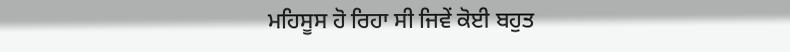ਮਹਿਸੂਸ ਹੋ ਰਿਹਾ ਸੀ ਜਿਵੇਂ ਕੋਈ ਬਹੁਤ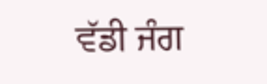ਵੱਡੀ ਜੰਗ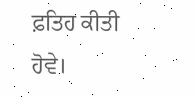ਫ਼ਤਿਹ ਕੀਤੀ ਹੋਵੇ।